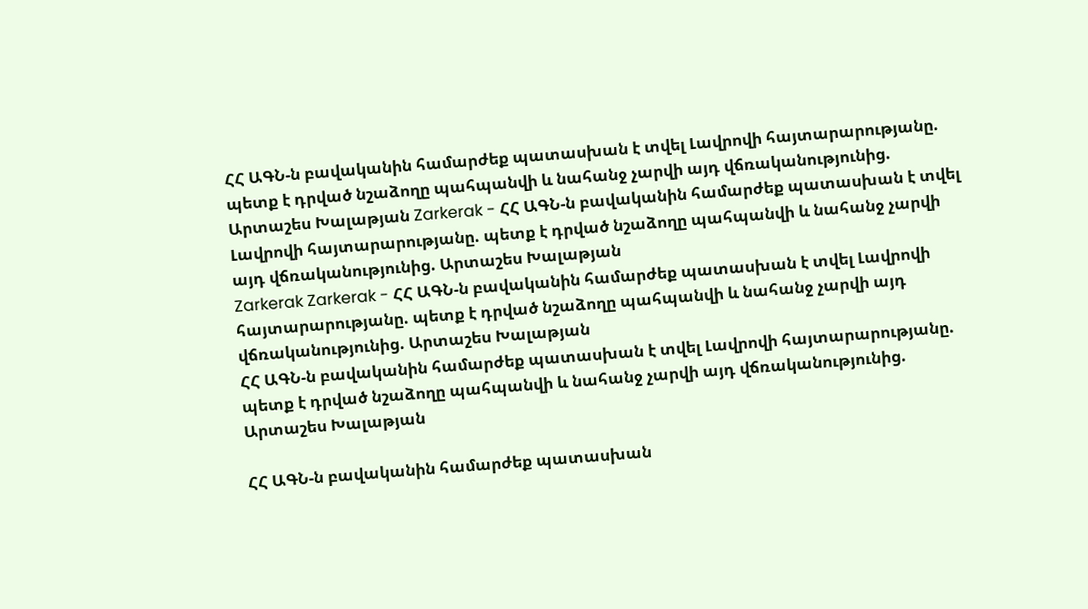ՀՀ ԱԳՆ-ն բավականին համարժեք պատասխան է տվել Լավրովի հայտարարությանը. պետք է դրված նշաձողը պահպանվի և նահանջ չարվի այդ վճռականությունից. Արտաշես Խալաթյան Zarkerak - ՀՀ ԱԳՆ-ն բավականին համարժեք պատասխան է տվել Լավրովի հայտարարությանը. պետք է դրված նշաձողը պահպանվի և նահանջ չարվի այդ վճռականությունից. Արտաշես Խալաթյան
Zarkerak Zarkerak - ՀՀ ԱԳՆ-ն բավականին համարժեք պատասխան է տվել Լավրովի հայտարարությանը. պետք է դրված նշաձողը պահպանվի և նահանջ չարվի այդ վճռականությունից. Արտաշես Խալաթյան
ՀՀ ԱԳՆ-ն բավականին համարժեք պատասխան է տվել Լավրովի հայտարարությանը. պետք է դրված նշաձողը պահպանվի և նահանջ չարվի այդ վճռականությունից. Արտաշես Խալաթյան

ՀՀ ԱԳՆ-ն բավականին համարժեք պատասխան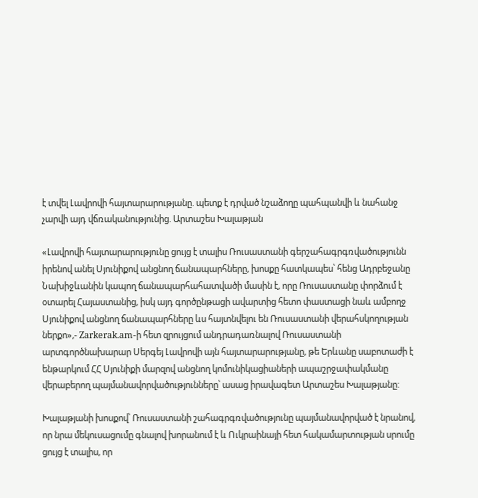է տվել Լավրովի հայտարարությանը. պետք է դրված նշաձողը պահպանվի և նահանջ չարվի այդ վճռականությունից. Արտաշես Խալաթյան

«Լավրովի հայտարարությունը ցույց է տալիս Ռուսաստանի գերշահագրգռվածությունն իրենով անել Սյունիքով անցնող ճանապարհները, խոսքը հատկապես՝ հենց Ադրբեջանը Նախիջևանին կապող ճանապարհահատվածի մասին է, որը Ռուսաստանը փորձում է օտարել Հայաստանից, իսկ այդ գործընթացի ավարտից հետո փաստացի նաև ամբողջ Սյունիքով անցնող ճանապարհները ևս հայտնվելու են Ռուսաստանի վերահսկողության ներքո»,- Zarkerak.am-ի հետ զրույցում անդրադառնալով Ռուսաստանի արտգործնախարար Սերգեյ Լավրովի այն հայտարարությանը, թե Երևանը սաբոտաժի է ենթարկում ՀՀ Սյունիքի մարզով անցնող կոմունիկացիաների ապաշրջափակմանը վերաբերող պայմանավորվածությունները՝ ասաց իրավագետ Արտաշես Խալաթյանը:

Խալաթյանի խոսքով՝ Ռուսաստանի շահագրգռվածությունը պայմանավորված է նրանով, որ նրա մեկուսացումը գնալով խորանում է և Ուկրաինայի հետ հակամարտության սրումը ցույց է տալիս, որ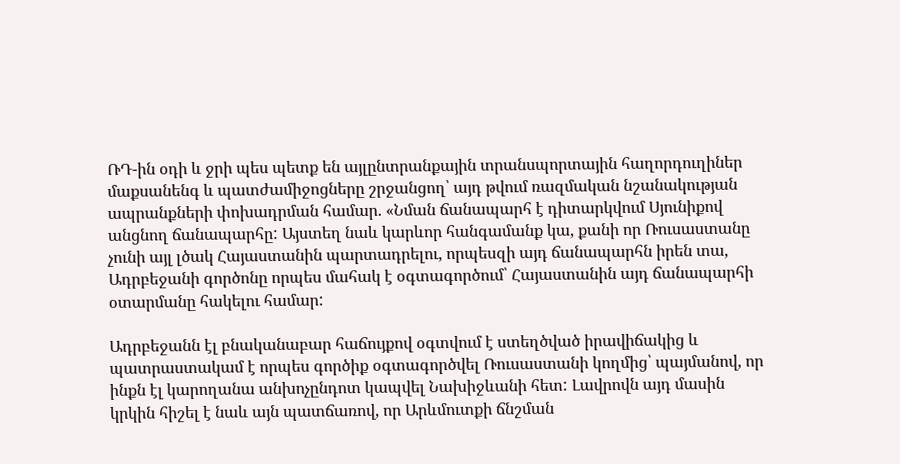ՌԴ-ին օդի և ջրի պես պետք են այլընտրանքային տրանսպորտային հաղորդուղիներ մաքսանենգ և պատժամիջոցները շրջանցող՝ այդ թվում ռազմական նշանակության ապրանքների փոխադրման համար. «Նման ճանապարհ է դիտարկվում Սյունիքով անցնող ճանապարհը: Այստեղ նաև կարևոր հանգամանք կա, քանի որ Ռուսաստանը չունի այլ լծակ Հայաստանին պարտադրելու, որպեսզի այդ ճանապարհն իրեն տա, Ադրբեջանի գործոնը որպես մահակ է օգտագործում՝ Հայաստանին այդ ճանապարհի օտարմանը հակելու համար:

Ադրբեջանն էլ բնականաբար հաճույքով օգտվում է ստեղծված իրավիճակից և պատրաստակամ է որպես գործիք օգտագործվել Ռուսաստանի կողմից՝ պայմանով, որ ինքն էլ կարողանա անխոչընդոտ կապվել Նախիջևանի հետ: Լավրովն այդ մասին կրկին հիշել է նաև այն պատճառով, որ Արևմուտքի ճնշման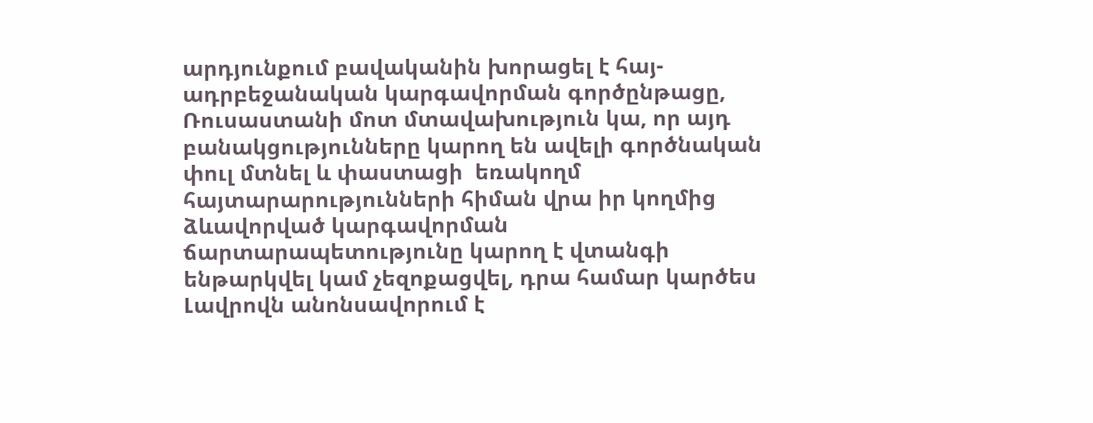արդյունքում բավականին խորացել է հայ-ադրբեջանական կարգավորման գործընթացը, Ռուսաստանի մոտ մտավախություն կա, որ այդ բանակցությունները կարող են ավելի գործնական փուլ մտնել և փաստացի  եռակողմ հայտարարությունների հիման վրա իր կողմից ձևավորված կարգավորման ճարտարապետությունը կարող է վտանգի ենթարկվել կամ չեզոքացվել, դրա համար կարծես Լավրովն անոնսավորում է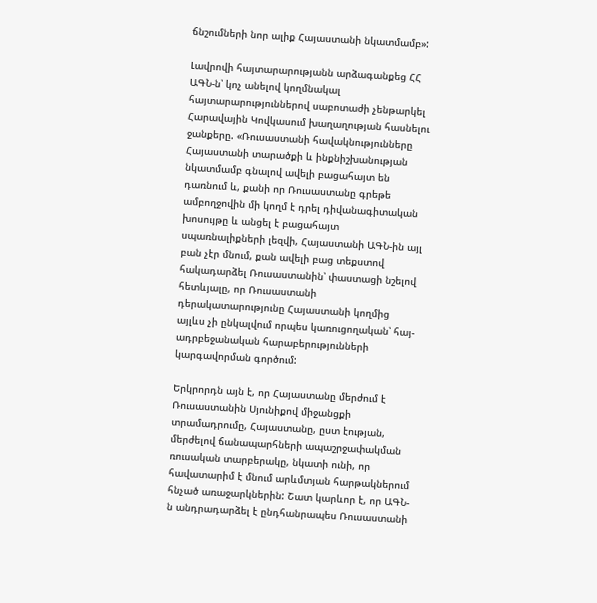ճնշումների նոր ալիք Հայաստանի նկատմամբ»:

Լավրովի հայտարարությանն արձագանքեց ՀՀ ԱԳՆ-ն՝ կոչ անելով կողմնակալ հայտարարություններով սաբոտաժի չենթարկել Հարավային Կովկասում խաղաղության հասնելու ջանքերը. «Ռուսաստանի հավակնությունները Հայաստանի տարածքի և ինքնիշխանության նկատմամբ գնալով ավելի բացահայտ են դառնում և, քանի որ Ռուսաստանը գրեթե ամբողջովին մի կողմ է դրել դիվանագիտական խոսույթը և անցել է բացահայտ սպառնալիքների լեզվի, Հայաստանի ԱԳՆ-ին այլ բան չէր մնում, քան ավելի բաց տեքստով հակադարձել Ռուսաստանին՝ փաստացի նշելով հետևյալը, որ Ռուսաստանի դերակատարությունը Հայաստանի կողմից այլևս չի ընկալվում որպես կառուցողական՝ հայ-ադրբեջանական հարաբերությունների կարգավորման գործում:

Երկրորդն այն է, որ Հայաստանը մերժում է Ռուսաստանին Սյունիքով միջանցքի տրամադրումը, Հայաստանը, ըստ էության, մերժելով ճանապարհների ապաշրջափակման ռուսական տարբերակը, նկատի ունի, որ հավատարիմ է մնում արևմտյան հարթակներում հնչած առաջարկներին: Շատ կարևոր է, որ ԱԳՆ-ն անդրադարձել է ընդհանրապես Ռուսաստանի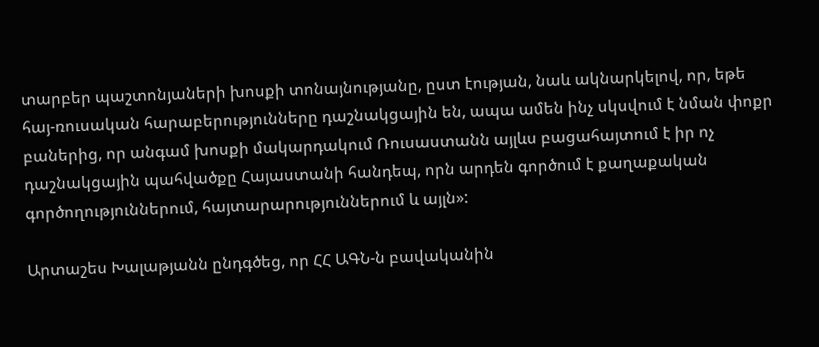տարբեր պաշտոնյաների խոսքի տոնայնությանը, ըստ էության, նաև ակնարկելով, որ, եթե հայ-ռուսական հարաբերությունները դաշնակցային են, ապա ամեն ինչ սկսվում է նման փոքր բաներից, որ անգամ խոսքի մակարդակում Ռուսաստանն այլևս բացահայտում է իր ոչ դաշնակցային պահվածքը Հայաստանի հանդեպ, որն արդեն գործում է քաղաքական գործողություններում, հայտարարություններում և այլն»:

Արտաշես Խալաթյանն ընդգծեց, որ ՀՀ ԱԳՆ-ն բավականին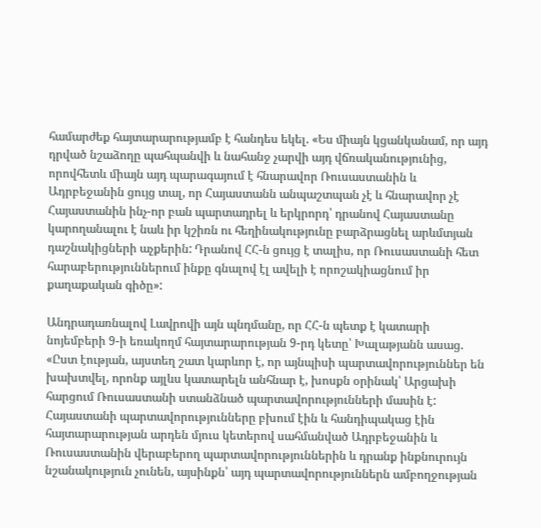համարժեք հայտարարությամբ է հանդես եկել. «Ես միայն կցանկանամ, որ այդ դրված նշաձողը պահպանվի և նահանջ չարվի այդ վճռականությունից, որովհետև միայն այդ պարագայում է հնարավոր Ռուսաստանին և Ադրբեջանին ցույց տալ, որ Հայաստանն անպաշտպան չէ և հնարավոր չէ Հայաստանին ինչ-որ բան պարտադրել և երկրորդ՝ դրանով Հայաստանը կարողանալու է նաև իր կշիռն ու հեղինակությունը բարձրացնել արևմտյան դաշնակիցների աչքերին: Դրանով ՀՀ-ն ցույց է տալիս, որ Ռուսաստանի հետ հարաբերություններում ինքը գնալով էլ ավելի է որոշակիացնում իր քաղաքական գիծը»:

Անդրադառնալով Լավրովի այն պնդմանը, որ ՀՀ-ն պետք է կատարի նոյեմբերի 9-ի եռակողմ հայտարարության 9-րդ կետը՝ Խալաթյանն ասաց. «Ըստ էության, այստեղ շատ կարևոր է, որ այնպիսի պարտավորություններ են խախտվել, որոնք այլևս կատարելն անհնար է, խոսքն օրինակ՝ Արցախի հարցում Ռուսաստանի ստանձնած պարտավորությունների մասին է: Հայաստանի պարտավորությունները բխում էին և հանդիպակաց էին հայտարարության արդեն մյուս կետերով սահմանված Ադրբեջանին և Ռուսաստանին վերաբերող պարտավորություններին և դրանք ինքնուրույն նշանակություն չունեն, այսինքն՝ այդ պարտավորություններն ամբողջության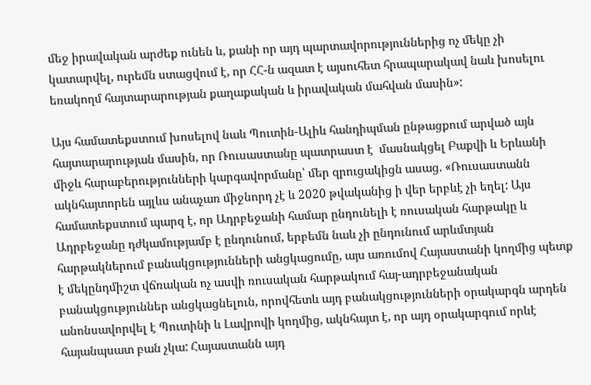մեջ իրավական արժեք ունեն և, քանի որ այդ պարտավորություններից ոչ մեկը չի կատարվել, ուրեմն ստացվում է, որ ՀՀ-ն ազատ է այսուհետ հրապարակավ նաև խոսելու եռակողմ հայտարարության քաղաքական և իրավական մահվան մասին»:

Այս համատեքստում խոսելով նաև Պուտին-Ալիև հանդիպման ընթացքում արված այն հայտարարության մասին, որ Ռուսաստանը պատրաստ է  մասնակցել Բաքվի և Երևանի միջև հարաբերությունների կարգավորմանը՝ մեր զրուցակիցն ասաց. «Ռուսաստանն ակնհայտորեն այլևս անաչառ միջնորդ չէ և 2020 թվականից ի վեր երբևէ չի եղել: Այս համատեքստում պարզ է, որ Ադրբեջանի համար ընդունելի է ռուսական հարթակը և Ադրբեջանը դժկամությամբ է ընդունում, երբեմն նաև չի ընդունում արևմտյան հարթակներում բանակցությունների անցկացումը, այս առումով Հայաստանի կողմից պետք է մեկընդմիշտ վճռական ոչ ասվի ռուսական հարթակում հայ-ադրբեջանական բանակցություններ անցկացնելուն, որովհետև այդ բանակցությունների օրակարգն արդեն անոնսավորվել է Պուտինի և Լավրովի կողմից, ակնհայտ է, որ այդ օրակարգում որևէ հայանպսատ բան չկա: Հայաստանն այդ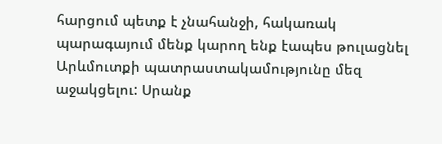հարցում պետք է չնահանջի, հակառակ պարագայում մենք կարող ենք էապես թուլացնել Արևմուտքի պատրաստակամությունը մեզ աջակցելու: Սրանք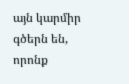այն կարմիր գծերն են, որոնք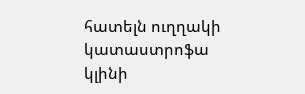հատելն ուղղակի կատաստրոֆա կլինի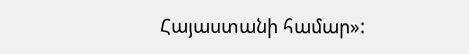Հայաստանի համար»: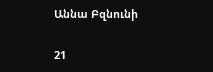Աննա Բզնունի

21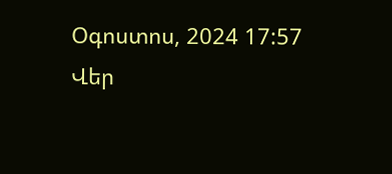Օգոստոս, 2024 17:57
Վեր